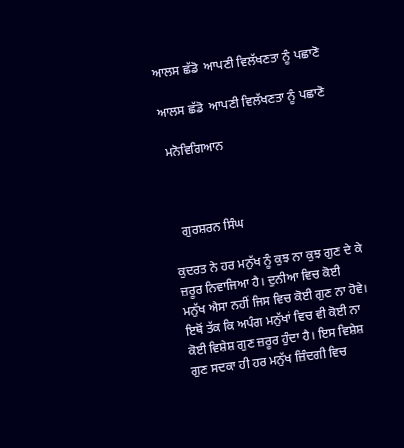ਆਲਸ ਛੱਡੋ  ਆਪਣੀ ਵਿਲੱਖਣਤਾ ਨੂੰ ਪਛਾਣੋ

ਆਲਸ ਛੱਡੋ  ਆਪਣੀ ਵਿਲੱਖਣਤਾ ਨੂੰ ਪਛਾਣੋ

 ਮਨੋਵਿਗਿਆਨ



   ਗੁਰਸ਼ਰਨ ਸਿੰਘ

ਕੁਦਰਤ ਨੇ ਹਰ ਮਨੁੱਖ ਨੂੰ ਕੁਝ ਨਾ ਕੁਝ ਗੁਣ ਦੇ ਕੇ ਜ਼ਰੂਰ ਨਿਵਾਜਿਆ ਹੈ। ਦੁਨੀਆ ਵਿਚ ਕੋਈ ਮਨੁੱਖ ਐਸਾ ਨਹੀਂ ਜਿਸ ਵਿਚ ਕੋਈ ਗੁਣ ਨਾ ਹੋਵੇ। ਇਥੋਂ ਤੱਕ ਕਿ ਅਪੰਗ ਮਨੁੱਖਾਂ ਵਿਚ ਵੀ ਕੋਈ ਨਾ ਕੋਈ ਵਿਸ਼ੇਸ਼ ਗੁਣ ਜ਼ਰੂਰ ਹੁੰਦਾ ਹੈ। ਇਸ ਵਿਸ਼ੇਸ਼ ਗੁਣ ਸਦਕਾ ਹੀ ਹਰ ਮਨੁੱਖ ਜ਼ਿੰਦਗੀ ਵਿਚ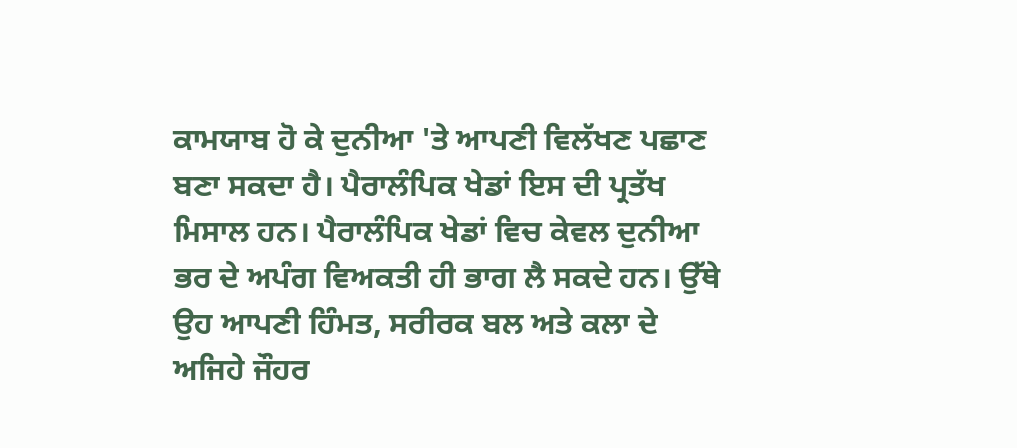ਕਾਮਯਾਬ ਹੋ ਕੇ ਦੁਨੀਆ 'ਤੇ ਆਪਣੀ ਵਿਲੱਖਣ ਪਛਾਣ ਬਣਾ ਸਕਦਾ ਹੈ। ਪੈਰਾਲੰਪਿਕ ਖੇਡਾਂ ਇਸ ਦੀ ਪ੍ਰਤੱਖ ਮਿਸਾਲ ਹਨ। ਪੈਰਾਲੰਪਿਕ ਖੇਡਾਂ ਵਿਚ ਕੇਵਲ ਦੁਨੀਆ ਭਰ ਦੇ ਅਪੰਗ ਵਿਅਕਤੀ ਹੀ ਭਾਗ ਲੈ ਸਕਦੇ ਹਨ। ਉੱਥੇ ਉਹ ਆਪਣੀ ਹਿੰਮਤ, ਸਰੀਰਕ ਬਲ ਅਤੇ ਕਲਾ ਦੇ ਅਜਿਹੇ ਜੌਹਰ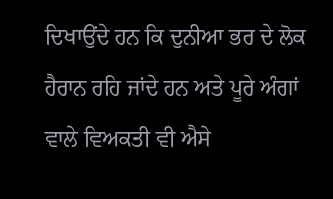ਦਿਖਾਉਂਦੇ ਹਨ ਕਿ ਦੁਨੀਆ ਭਰ ਦੇ ਲੋਕ ਹੈਰਾਨ ਰਹਿ ਜਾਂਦੇ ਹਨ ਅਤੇ ਪੂਰੇ ਅੰਗਾਂ ਵਾਲੇ ਵਿਅਕਤੀ ਵੀ ਐਸੇ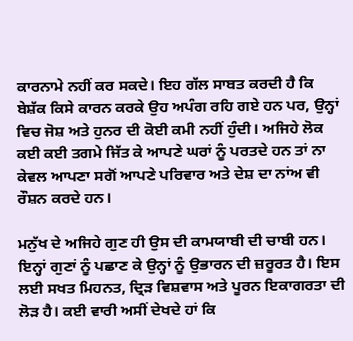ਕਾਰਨਾਮੇ ਨਹੀਂ ਕਰ ਸਕਦੇ। ਇਹ ਗੱਲ ਸਾਬਤ ਕਰਦੀ ਹੈ ਕਿ ਬੇਸ਼ੱਕ ਕਿਸੇ ਕਾਰਨ ਕਰਕੇ ਉਹ ਅਪੰਗ ਰਹਿ ਗਏ ਹਨ ਪਰ, ਉਨ੍ਹਾਂ ਵਿਚ ਜੋਸ਼ ਅਤੇ ਹੁਨਰ ਦੀ ਕੋਈ ਕਮੀ ਨਹੀਂ ਹੁੰਦੀ। ਅਜਿਹੇ ਲੋਕ ਕਈ ਕਈ ਤਗਮੇ ਜਿੱਤ ਕੇ ਆਪਣੇ ਘਰਾਂ ਨੂੰ ਪਰਤਦੇ ਹਨ ਤਾਂ ਨਾ ਕੇਵਲ ਆਪਣਾ ਸਗੋਂ ਆਪਣੇ ਪਰਿਵਾਰ ਅਤੇ ਦੇਸ਼ ਦਾ ਨਾਂਅ ਵੀ ਰੌਸ਼ਨ ਕਰਦੇ ਹਨ।

ਮਨੁੱਖ ਦੇ ਅਜਿਹੇ ਗੁਣ ਹੀ ਉਸ ਦੀ ਕਾਮਯਾਬੀ ਦੀ ਚਾਬੀ ਹਨ। ਇਨ੍ਹਾਂ ਗੁਣਾਂ ਨੂੰ ਪਛਾਣ ਕੇ ਉਨ੍ਹਾਂ ਨੂੰ ਉਭਾਰਨ ਦੀ ਜ਼ਰੂਰਤ ਹੈ। ਇਸ ਲਈ ਸਖਤ ਮਿਹਨਤ, ਦ੍ਰਿੜ ਵਿਸ਼ਵਾਸ ਅਤੇ ਪੂਰਨ ਇਕਾਗਰਤਾ ਦੀ ਲੋੜ ਹੈ। ਕਈ ਵਾਰੀ ਅਸੀਂ ਦੇਖਦੇ ਹਾਂ ਕਿ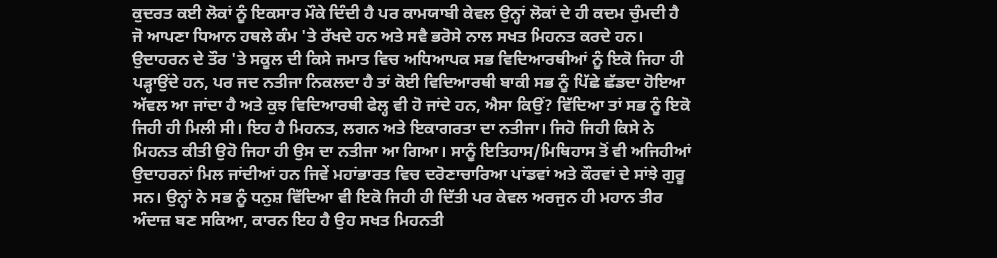ਕੁਦਰਤ ਕਈ ਲੋਕਾਂ ਨੂੰ ਇਕਸਾਰ ਮੌਕੇ ਦਿੰਦੀ ਹੈ ਪਰ ਕਾਮਯਾਬੀ ਕੇਵਲ ਉਨ੍ਹਾਂ ਲੋਕਾਂ ਦੇ ਹੀ ਕਦਮ ਚੁੰਮਦੀ ਹੈ ਜੋ ਆਪਣਾ ਧਿਆਨ ਹਥਲੇ ਕੰਮ 'ਤੇ ਰੱਖਦੇ ਹਨ ਅਤੇ ਸਵੈ ਭਰੋਸੇ ਨਾਲ ਸਖਤ ਮਿਹਨਤ ਕਰਦੇ ਹਨ। ਉਦਾਹਰਨ ਦੇ ਤੌਰ 'ਤੇ ਸਕੂਲ ਦੀ ਕਿਸੇ ਜਮਾਤ ਵਿਚ ਅਧਿਆਪਕ ਸਭ ਵਿਦਿਆਰਥੀਆਂ ਨੂੰ ਇਕੋ ਜਿਹਾ ਹੀ ਪੜ੍ਹਾਉਂਦੇ ਹਨ, ਪਰ ਜਦ ਨਤੀਜਾ ਨਿਕਲਦਾ ਹੈ ਤਾਂ ਕੋਈ ਵਿਦਿਆਰਥੀ ਬਾਕੀ ਸਭ ਨੂੰ ਪਿੱਛੇ ਛੱਡਦਾ ਹੋਇਆ ਅੱਵਲ ਆ ਜਾਂਦਾ ਹੈ ਅਤੇ ਕੁਝ ਵਿਦਿਆਰਥੀ ਫੇਲ੍ਹ ਵੀ ਹੋ ਜਾਂਦੇ ਹਨ, ਐਸਾ ਕਿਉਂ? ਵਿੱਦਿਆ ਤਾਂ ਸਭ ਨੂੰ ਇਕੋ ਜਿਹੀ ਹੀ ਮਿਲੀ ਸੀ। ਇਹ ਹੈ ਮਿਹਨਤ, ਲਗਨ ਅਤੇ ਇਕਾਗਰਤਾ ਦਾ ਨਤੀਜਾ। ਜਿਹੋ ਜਿਹੀ ਕਿਸੇ ਨੇ ਮਿਹਨਤ ਕੀਤੀ ਉਹੋ ਜਿਹਾ ਹੀ ਉਸ ਦਾ ਨਤੀਜਾ ਆ ਗਿਆ। ਸਾਨੂੰ ਇਤਿਹਾਸ/ਮਿਥਿਹਾਸ ਤੋਂ ਵੀ ਅਜਿਹੀਆਂ ਉਦਾਹਰਨਾਂ ਮਿਲ ਜਾਂਦੀਆਂ ਹਨ ਜਿਵੇਂ ਮਹਾਂਭਾਰਤ ਵਿਚ ਦਰੋਣਾਚਾਰਿਆ ਪਾਂਡਵਾਂ ਅਤੇ ਕੌਰਵਾਂ ਦੇ ਸਾਂਝੇ ਗੁਰੂ ਸਨ। ਉਨ੍ਹਾਂ ਨੇ ਸਭ ਨੂੰ ਧਨੁਸ਼ ਵਿੱਦਿਆ ਵੀ ਇਕੋ ਜਿਹੀ ਹੀ ਦਿੱਤੀ ਪਰ ਕੇਵਲ ਅਰਜੁਨ ਹੀ ਮਹਾਨ ਤੀਰ ਅੰਦਾਜ਼ ਬਣ ਸਕਿਆ, ਕਾਰਨ ਇਹ ਹੈ ਉਹ ਸਖਤ ਮਿਹਨਤੀ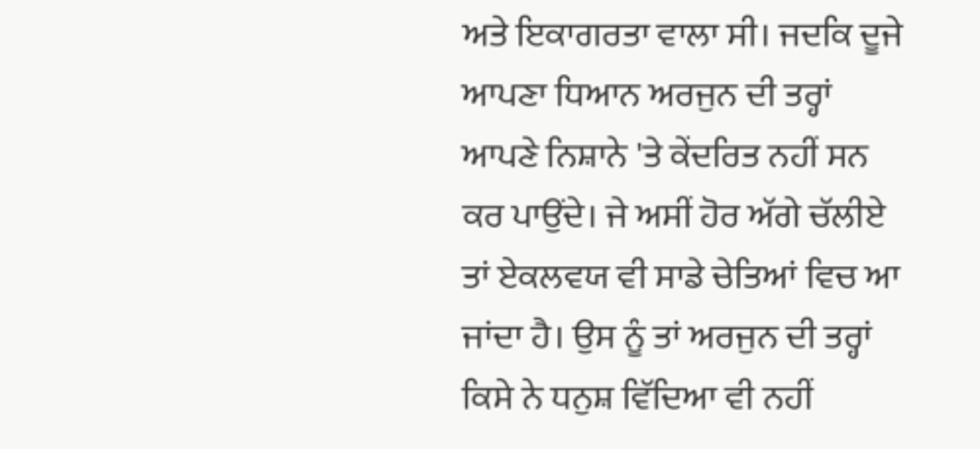ਅਤੇ ਇਕਾਗਰਤਾ ਵਾਲਾ ਸੀ। ਜਦਕਿ ਦੂਜੇ ਆਪਣਾ ਧਿਆਨ ਅਰਜੁਨ ਦੀ ਤਰ੍ਹਾਂ ਆਪਣੇ ਨਿਸ਼ਾਨੇ 'ਤੇ ਕੇਂਦਰਿਤ ਨਹੀਂ ਸਨ ਕਰ ਪਾਉਂਦੇ। ਜੇ ਅਸੀਂ ਹੋਰ ਅੱਗੇ ਚੱਲੀਏ ਤਾਂ ਏਕਲਵਯ ਵੀ ਸਾਡੇ ਚੇਤਿਆਂ ਵਿਚ ਆ ਜਾਂਦਾ ਹੈ। ਉਸ ਨੂੰ ਤਾਂ ਅਰਜੁਨ ਦੀ ਤਰ੍ਹਾਂ ਕਿਸੇ ਨੇ ਧਨੁਸ਼ ਵਿੱਦਿਆ ਵੀ ਨਹੀਂ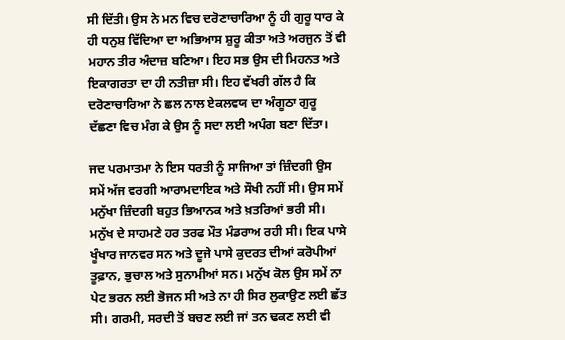ਸੀ ਦਿੱਤੀ। ਉਸ ਨੇ ਮਨ ਵਿਚ ਦਰੋਣਾਚਾਰਿਆ ਨੂੰ ਹੀ ਗੁਰੂ ਧਾਰ ਕੇ ਹੀ ਧਨੁਸ਼ ਵਿੱਦਿਆ ਦਾ ਅਭਿਆਸ ਸ਼ੁਰੂ ਕੀਤਾ ਅਤੇ ਅਰਜੁਨ ਤੋਂ ਵੀ ਮਹਾਨ ਤੀਰ ਅੰਦਾਜ਼ ਬਣਿਆ। ਇਹ ਸਭ ਉਸ ਦੀ ਮਿਹਨਤ ਅਤੇ ਇਕਾਗਰਤਾ ਦਾ ਹੀ ਨਤੀਜ਼ਾ ਸੀ। ਇਹ ਵੱਖਰੀ ਗੱਲ ਹੈ ਕਿ ਦਰੋਣਾਚਾਰਿਆ ਨੇ ਛਲ ਨਾਲ ਏਕਲਵਯ ਦਾ ਅੰਗੂਠਾ ਗੁਰੂ ਦੱਛਣਾ ਵਿਚ ਮੰਗ ਕੇ ਉਸ ਨੂੰ ਸਦਾ ਲਈ ਅਪੰਗ ਬਣਾ ਦਿੱਤਾ।

ਜਦ ਪਰਮਾਤਮਾ ਨੇ ਇਸ ਧਰਤੀ ਨੂੰ ਸਾਜਿਆ ਤਾਂ ਜ਼ਿੰਦਗੀ ਉਸ ਸਮੇਂ ਅੱਜ ਵਰਗੀ ਆਰਾਮਦਾਇਕ ਅਤੇ ਸੌਖੀ ਨਹੀਂ ਸੀ। ਉਸ ਸਮੇਂ ਮਨੁੱਖਾ ਜ਼ਿੰਦਗੀ ਬਹੁਤ ਭਿਆਨਕ ਅਤੇ ਖ਼ਤਰਿਆਂ ਭਰੀ ਸੀ। ਮਨੁੱਖ ਦੇ ਸਾਹਮਣੇ ਹਰ ਤਰਫ ਮੌਤ ਮੰਡਰਾਅ ਰਹੀ ਸੀ। ਇਕ ਪਾਸੇ ਖੂੰਖਾਰ ਜਾਨਵਰ ਸਨ ਅਤੇ ਦੂਜੇ ਪਾਸੇ ਕੁਦਰਤ ਦੀਆਂ ਕਰੋਪੀਆਂ ਤੂਫ਼ਾਨ, ਭੁਚਾਲ ਅਤੇ ਸੁਨਾਮੀਆਂ ਸਨ। ਮਨੁੱਖ ਕੋਲ ਉਸ ਸਮੇਂ ਨਾ ਪੇਟ ਭਰਨ ਲਈ ਭੋਜਨ ਸੀ ਅਤੇ ਨਾ ਹੀ ਸਿਰ ਲੁਕਾਉਣ ਲਈ ਛੱਤ ਸੀ। ਗਰਮੀ, ਸਰਦੀ ਤੋਂ ਬਚਣ ਲਈ ਜਾਂ ਤਨ ਢਕਣ ਲਈ ਵੀ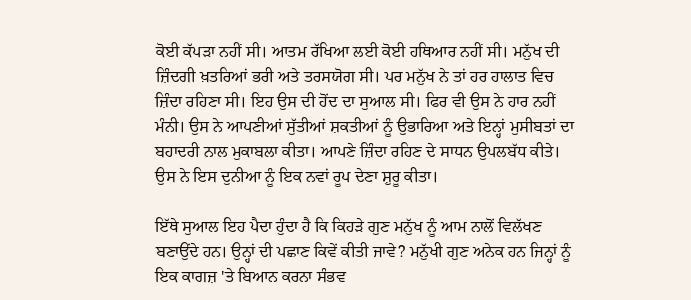ਕੋਈ ਕੱਪੜਾ ਨਹੀਂ ਸੀ। ਆਤਮ ਰੱਖਿਆ ਲਈ ਕੋਈ ਹਥਿਆਰ ਨਹੀਂ ਸੀ। ਮਨੁੱਖ ਦੀ ਜ਼ਿੰਦਗੀ ਖ਼ਤਰਿਆਂ ਭਰੀ ਅਤੇ ਤਰਸਯੋਗ ਸੀ। ਪਰ ਮਨੁੱਖ ਨੇ ਤਾਂ ਹਰ ਹਾਲਾਤ ਵਿਚ ਜ਼ਿੰਦਾ ਰਹਿਣਾ ਸੀ। ਇਹ ਉਸ ਦੀ ਹੋਂਦ ਦਾ ਸੁਆਲ ਸੀ। ਫਿਰ ਵੀ ਉਸ ਨੇ ਹਾਰ ਨਹੀਂ ਮੰਨੀ। ਉਸ ਨੇ ਆਪਣੀਆਂ ਸੁੱਤੀਆਂ ਸ਼ਕਤੀਆਂ ਨੂੰ ਉਭਾਰਿਆ ਅਤੇ ਇਨ੍ਹਾਂ ਮੁਸੀਬਤਾਂ ਦਾ ਬਹਾਦਰੀ ਨਾਲ ਮੁਕਾਬਲਾ ਕੀਤਾ। ਆਪਣੇ ਜ਼ਿੰਦਾ ਰਹਿਣ ਦੇ ਸਾਧਨ ਉਪਲਬੱਧ ਕੀਤੇ। ਉਸ ਨੇ ਇਸ ਦੁਨੀਆ ਨੂੰ ਇਕ ਨਵਾਂ ਰੂਪ ਦੇਣਾ ਸ਼ੁਰੂ ਕੀਤਾ।

ਇੱਥੇ ਸੁਆਲ ਇਹ ਪੈਦਾ ਹੁੰਦਾ ਹੈ ਕਿ ਕਿਹੜੇ ਗੁਣ ਮਨੁੱਖ ਨੂੰ ਆਮ ਨਾਲੋਂ ਵਿਲੱਖਣ ਬਣਾਉਂਦੇ ਹਨ। ਉਨ੍ਹਾਂ ਦੀ ਪਛਾਣ ਕਿਵੇਂ ਕੀਤੀ ਜਾਵੇ? ਮਨੁੱਖੀ ਗੁਣ ਅਨੇਕ ਹਨ ਜਿਨ੍ਹਾਂ ਨੂੰ ਇਕ ਕਾਗਜ਼ 'ਤੇ ਬਿਆਨ ਕਰਨਾ ਸੰਭਵ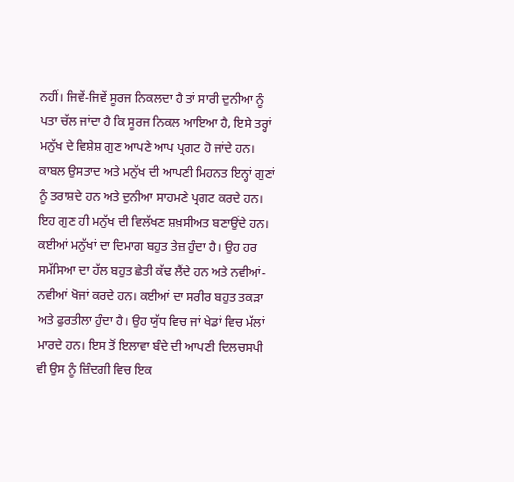ਨਹੀਂ। ਜਿਵੇਂ-ਜਿਵੇਂ ਸੂਰਜ ਨਿਕਲਦਾ ਹੈ ਤਾਂ ਸਾਰੀ ਦੁਨੀਆ ਨੂੰ ਪਤਾ ਚੱਲ ਜਾਂਦਾ ਹੈ ਕਿ ਸੂਰਜ ਨਿਕਲ ਆਇਆ ਹੈ, ਇਸੇ ਤਰ੍ਹਾਂ ਮਨੁੱਖ ਦੇ ਵਿਸ਼ੇਸ਼ ਗੁਣ ਆਪਣੇ ਆਪ ਪ੍ਰਗਟ ਹੋ ਜਾਂਦੇ ਹਨ। ਕਾਬਲ ਉਸਤਾਦ ਅਤੇ ਮਨੁੱਖ ਦੀ ਆਪਣੀ ਮਿਹਨਤ ਇਨ੍ਹਾਂ ਗੁਣਾਂ ਨੂੰ ਤਰਾਸ਼ਦੇ ਹਨ ਅਤੇ ਦੁਨੀਆ ਸਾਹਮਣੇ ਪ੍ਰਗਟ ਕਰਦੇ ਹਨ। ਇਹ ਗੁਣ ਹੀ ਮਨੁੱਖ ਦੀ ਵਿਲੱਖਣ ਸ਼ਖ਼ਸੀਅਤ ਬਣਾਉਂਦੇ ਹਨ। ਕਈਆਂ ਮਨੁੱਖਾਂ ਦਾ ਦਿਮਾਗ ਬਹੁਤ ਤੇਜ਼ ਹੁੰਦਾ ਹੈ। ਉਹ ਹਰ ਸਮੱਸਿਆ ਦਾ ਹੱਲ ਬਹੁਤ ਛੇਤੀ ਕੱਢ ਲੈਂਦੇ ਹਨ ਅਤੇ ਨਵੀਆਂ-ਨਵੀਆਂ ਖੋਜਾਂ ਕਰਦੇ ਹਨ। ਕਈਆਂ ਦਾ ਸਰੀਰ ਬਹੁਤ ਤਕੜਾ ਅਤੇ ਫੁਰਤੀਲਾ ਹੁੰਦਾ ਹੈ। ਉਹ ਯੁੱਧ ਵਿਚ ਜਾਂ ਖੇਡਾਂ ਵਿਚ ਮੱਲਾਂ ਮਾਰਦੇ ਹਨ। ਇਸ ਤੋਂ ਇਲਾਵਾ ਬੰਦੇ ਦੀ ਆਪਣੀ ਦਿਲਚਸਪੀ ਵੀ ਉਸ ਨੂੰ ਜ਼ਿੰਦਗੀ ਵਿਚ ਇਕ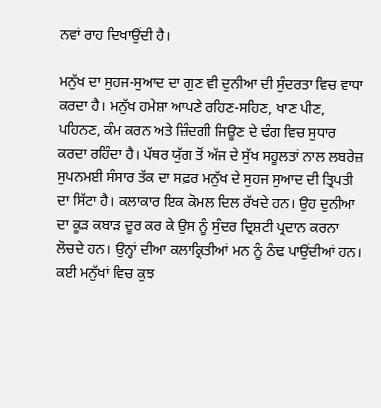ਨਵਾਂ ਰਾਹ ਦਿਖਾਉਂਦੀ ਹੈ।

ਮਨੁੱਖ ਦਾ ਸੁਹਜ-ਸੁਆਦ ਦਾ ਗੁਣ ਵੀ ਦੁਨੀਆ ਦੀ ਸੁੰਦਰਤਾ ਵਿਚ ਵਾਧਾ ਕਰਦਾ ਹੈ। ਮਨੁੱਖ ਹਮੇਸ਼ਾ ਆਪਣੇ ਰਹਿਣ-ਸਹਿਣ, ਖਾਣ ਪੀਣ, ਪਹਿਨਣ, ਕੰਮ ਕਰਨ ਅਤੇ ਜ਼ਿੰਦਗੀ ਜਿਊਣ ਦੇ ਢੰਗ ਵਿਚ ਸੁਧਾਰ ਕਰਦਾ ਰਹਿੰਦਾ ਹੈ। ਪੱਥਰ ਯੁੱਗ ਤੋਂ ਅੱਜ ਦੇ ਸੁੱਖ ਸਹੂਲਤਾਂ ਨਾਲ ਲਬਰੇਜ਼ ਸੁਪਨਮਈ ਸੰਸਾਰ ਤੱਕ ਦਾ ਸਫ਼ਰ ਮਨੁੱਖ ਦੇ ਸੁਹਜ ਸੁਆਦ ਦੀ ਤ੍ਰਿਪਤੀ ਦਾ ਸਿੱਟਾ ਹੈ। ਕਲਾਕਾਰ ਇਕ ਕੋਮਲ ਦਿਲ ਰੱਖਦੇ ਹਨ। ਉਹ ਦੁਨੀਆ ਦਾ ਕੂੜ ਕਬਾੜ ਦੂਰ ਕਰ ਕੇ ਉਸ ਨੂੰ ਸੁੰਦਰ ਦ੍ਰਿਸ਼ਟੀ ਪ੍ਰਦਾਨ ਕਰਨਾ ਲੋਚਦੇ ਹਨ। ਉਨ੍ਹਾਂ ਦੀਆ ਕਲਾਕ੍ਰਿਤੀਆਂ ਮਨ ਨੂੰ ਠੰਢ ਪਾਉਂਦੀਆਂ ਹਨ। ਕਈ ਮਨੁੱਖਾਂ ਵਿਚ ਕੁਝ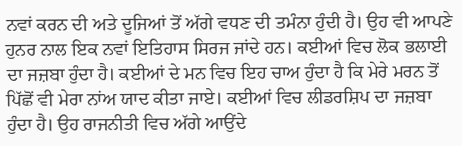ਨਵਾਂ ਕਰਨ ਦੀ ਅਤੇ ਦੂਜਿਆਂ ਤੋਂ ਅੱਗੇ ਵਧਣ ਦੀ ਤਮੰਨਾ ਹੁੰਦੀ ਹੈ। ਉਹ ਵੀ ਆਪਣੇ ਹੁਨਰ ਨਾਲ ਇਕ ਨਵਾਂ ਇਤਿਹਾਸ ਸਿਰਜ ਜਾਂਦੇ ਹਨ। ਕਈਆਂ ਵਿਚ ਲੋਕ ਭਲਾਈ ਦਾ ਜਜ਼ਬਾ ਹੁੰਦਾ ਹੈ। ਕਈਆਂ ਦੇ ਮਨ ਵਿਚ ਇਹ ਚਾਅ ਹੁੰਦਾ ਹੈ ਕਿ ਮੇਰੇ ਮਰਨ ਤੋਂ ਪਿੱਛੋਂ ਵੀ ਮੇਰਾ ਨਾਂਅ ਯਾਦ ਕੀਤਾ ਜਾਏ। ਕਈਆਂ ਵਿਚ ਲੀਡਰਸ਼ਿਪ ਦਾ ਜਜ਼ਬਾ ਹੁੰਦਾ ਹੈ। ਉਹ ਰਾਜਨੀਤੀ ਵਿਚ ਅੱਗੇ ਆਉਂਦੇ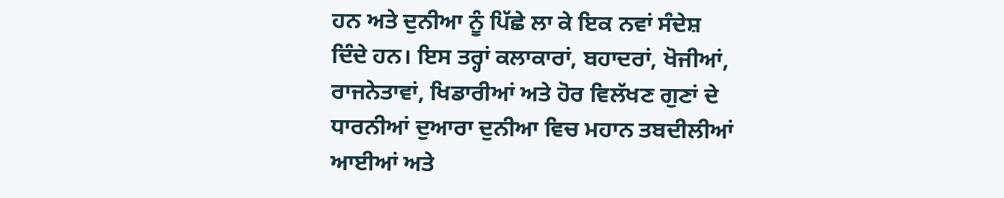ਹਨ ਅਤੇ ਦੁਨੀਆ ਨੂੰ ਪਿੱਛੇ ਲਾ ਕੇ ਇਕ ਨਵਾਂ ਸੰਦੇਸ਼ ਦਿੰਦੇ ਹਨ। ਇਸ ਤਰ੍ਹਾਂ ਕਲਾਕਾਰਾਂ, ਬਹਾਦਰਾਂ, ਖੋਜੀਆਂ, ਰਾਜਨੇਤਾਵਾਂ, ਖਿਡਾਰੀਆਂ ਅਤੇ ਹੋਰ ਵਿਲੱਖਣ ਗੁਣਾਂ ਦੇ ਧਾਰਨੀਆਂ ਦੁਆਰਾ ਦੁਨੀਆ ਵਿਚ ਮਹਾਨ ਤਬਦੀਲੀਆਂ ਆਈਆਂ ਅਤੇ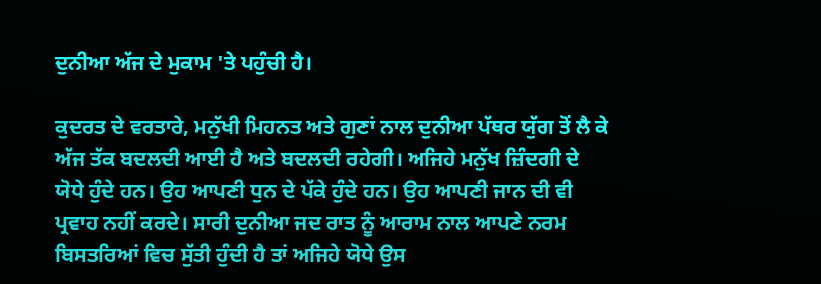ਦੁਨੀਆ ਅੱਜ ਦੇ ਮੁਕਾਮ 'ਤੇ ਪਹੁੰਚੀ ਹੈ।

ਕੁਦਰਤ ਦੇ ਵਰਤਾਰੇ, ਮਨੁੱਖੀ ਮਿਹਨਤ ਅਤੇ ਗੁਣਾਂ ਨਾਲ ਦੁਨੀਆ ਪੱਥਰ ਯੁੱਗ ਤੋਂ ਲੈ ਕੇ ਅੱਜ ਤੱਕ ਬਦਲਦੀ ਆਈ ਹੈ ਅਤੇ ਬਦਲਦੀ ਰਹੇਗੀ। ਅਜਿਹੇ ਮਨੁੱਖ ਜ਼ਿੰਦਗੀ ਦੇ ਯੋਧੇ ਹੁੰਦੇ ਹਨ। ਉਹ ਆਪਣੀ ਧੁਨ ਦੇ ਪੱਕੇ ਹੁੰਦੇ ਹਨ। ਉਹ ਆਪਣੀ ਜਾਨ ਦੀ ਵੀ ਪ੍ਰਵਾਹ ਨਹੀਂ ਕਰਦੇ। ਸਾਰੀ ਦੁਨੀਆ ਜਦ ਰਾਤ ਨੂੰ ਆਰਾਮ ਨਾਲ ਆਪਣੇ ਨਰਮ ਬਿਸਤਰਿਆਂ ਵਿਚ ਸੁੱਤੀ ਹੁੰਦੀ ਹੈ ਤਾਂ ਅਜਿਹੇ ਯੋਧੇ ਉਸ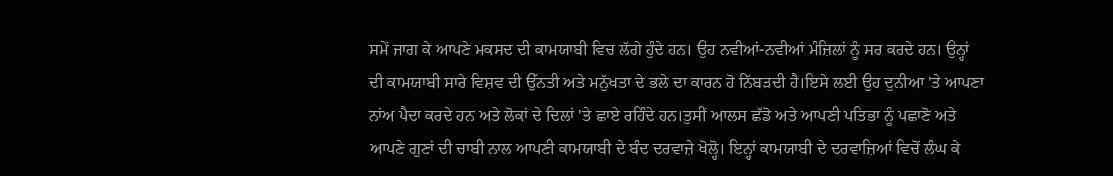ਸਮੇਂ ਜਾਗ ਕੇ ਆਪਣੇ ਮਕਸਦ ਦੀ ਕਾਮਯਾਬੀ ਵਿਚ ਲੱਗੇ ਹੁੰਦੇ ਹਨ। ਉਹ ਨਵੀਆਂ-ਨਵੀਆਂ ਮੰਜ਼ਿਲਾਂ ਨੂੰ ਸਰ ਕਰਦੇ ਹਨ। ਉਨ੍ਹਾਂ ਦੀ ਕਾਮਯਾਬੀ ਸਾਰੇ ਵਿਸ਼ਵ ਦੀ ਉੱਨਤੀ ਅਤੇ ਮਨੁੱਖਤਾ ਦੇ ਭਲੇ ਦਾ ਕਾਰਨ ਹੋ ਨਿੱਬੜਦੀ ਹੈ।ਇਸੇ ਲਈ ਉਹ ਦੁਨੀਆ 'ਤੇ ਆਪਣਾ ਨਾਂਅ ਪੈਦਾ ਕਰਦੇ ਹਨ ਅਤੇ ਲੋਕਾਂ ਦੇ ਦਿਲਾਂ 'ਤੇ ਛਾਏ ਰਹਿੰਦੇ ਹਨ।ਤੁਸੀਂ ਆਲਸ ਛੱਡੋ ਅਤੇ ਆਪਣੀ ਪਤਿਭਾ ਨੂੰ ਪਛਾਣੋ ਅਤੇ ਆਪਣੇ ਗੁਣਾਂ ਦੀ ਚਾਬੀ ਨਾਲ ਆਪਣੀ ਕਾਮਯਾਬੀ ਦੇ ਬੰਦ ਦਰਵਾਜ਼ੇ ਖੋਲ੍ਹੋ। ਇਨ੍ਹਾਂ ਕਾਮਯਾਬੀ ਦੇ ਦਰਵਾਜ਼ਿਆਂ ਵਿਚੋਂ ਲੰਘ ਕੇ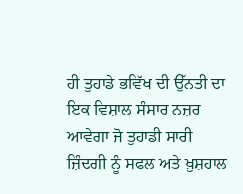ਹੀ ਤੁਹਾਡੇ ਭਵਿੱਖ ਦੀ ਉੱਨਤੀ ਦਾ ਇਕ ਵਿਸ਼ਾਲ ਸੰਸਾਰ ਨਜ਼ਰ ਆਵੇਗਾ ਜੋ ਤੁਹਾਡੀ ਸਾਰੀ ਜ਼ਿੰਦਗੀ ਨੂੰ ਸਫਲ ਅਤੇ ਖ਼ੁਸ਼ਹਾਲ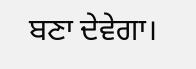ਬਣਾ ਦੇਵੇਗਾ।